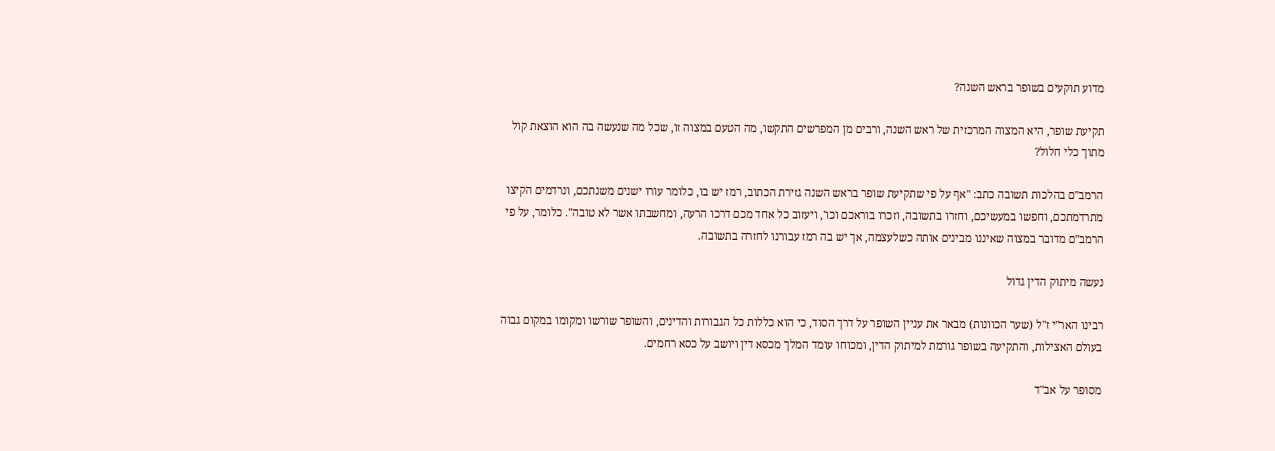מדוע תוקעים בשופר בראש השנה?

תקיעת שופר, היא המצוה המרכזית של ראש השנה, ורבים מן המפרשים התקשו, מה הטעם במצוה זו, שכל מה שנעשה בה הוא הוצאת קול מתוך כלי חלול?

הרמב"ם בהלכות תשובה כתב: "אף על פי שתקיעת שופר בראש השנה גזירת הכתוב, רמז יש בו, כלומר עורו ישנים משנתכם, ונרדמים הקיצו מתרדמתכם, וחפשו במעשיכם, וחזרו בתשובה, וזכרו בוראכם וכו', ויעזוב כל אחד מכם דרכו הרעה, ומחשבתו אשר לא טובה". כלומר, על פי הרמב"ם מדובר במצוה שאיננו מבינים אותה כשלעצמה, אך יש בה רמז עבורנו לחזרה בתשובה.

נעשה מיתוק הדין גדול

רבינו האר"י ז"ל (שער הכוונות) מבאר את עניין השופר על דרך הסוד, כי הוא כללות כל הגבורות והדינים, והשופר שורשו ומקומו במקום גבוה בעולם האצילות, והתקיעה בשופר גורמת למיתוק הדין, ומכוחו עומד המלך מכסא דין ויושב על כסא רחמים.

מסופר על אב"ד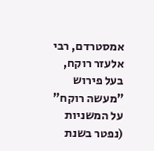אמסטרדם, רבי אלעזר רוקח, בעל פירוש "מעשה רוקח" על המשניות (נפטר בשנת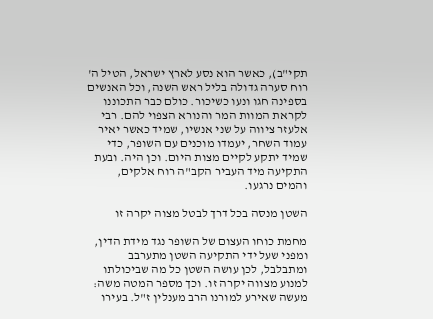תקי"ב), כאשר הוא נסע לארץ ישראל, הטיל ה' רוח סערה גדולה בליל ראש השנה, וכל האנשים בספינה חגו ונעו כשיכור. כולם כבר התכוננו לקראת המוות המר והנורא הצפוי להם. רבי אלעזר ציווה על שני אנשיו, שמיד כאשר יאיר עמוד השחר, יעמדו מוכנים עם השופר, כדי שמיד יתקע לקיים מצות היום. וכן היה. ובעת התקיעה מיד העביר הקב"ה רוח אלקים, והמים נרגעו.

השטן מנסה בכל דרך לבטל מצוה יקרה זו

מחמת כוחו העצום של השופר נגד מידת הדין, ומפני שעל ידי התקיעה השטן מתערבב ומתבלבל, לכן עושה השטן כל מה שביכולתו למנוע מצווה יקרה זו. וכך מספר המטה משה: מעשה שאירע למורנו הרב מענלין ז"ל. בעירו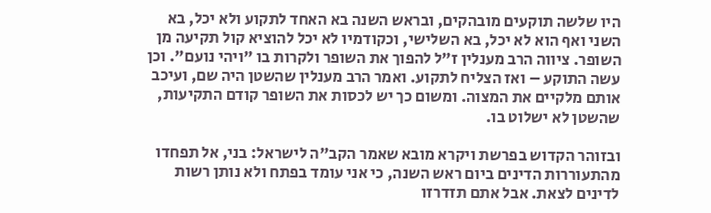היו שלשה תוקעים מובהקים, ובראש השנה בא האחד לתקוע ולא יכל, בא השני ואף הוא לא יכל, בא השלישי, וכקודמיו לא יכל להוציא קול תקיעה מן השופר. ציווה הרב מענלין ז"ל להפוך את השופר ולקרות בו "ויהי נועם". וכן עשה התוקע – ואז הצליח לתקוע. ואמר הרב מענלין שהשטן היה שם, ועיכב אותם מלקיים את המצוה. ומשום כך יש לכסות את השופר קודם התקיעות, שהשטן לא ישלוט בו.

ובזוהר הקדוש בפרשת ויקרא מובא שאמר הקב"ה לישראל: בני, אל תפחדו מהתעוררות הדינים ביום ראש השנה, כי אני עומד בפתח ולא נותן רשות לדינים לצאת. אבל אתם תזדרזו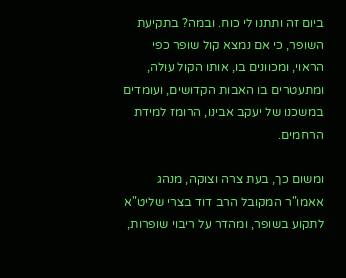ביום זה ותתנו לי כוח. ובמה? בתקיעת השופר, כי אם נמצא קול שופר כפי הראוי, ומכוונים בו, אותו הקול עולה, ומתעטרים בו האבות הקדושים, ועומדים במשכנו של יעקב אבינו, הרומז למידת הרחמים.

ומשום כך, בעת צרה וצוקה, מנהג אאמו"ר המקובל הרב דוד בצרי שליט"א לתקוע בשופר, ומהדר על ריבוי שופרות,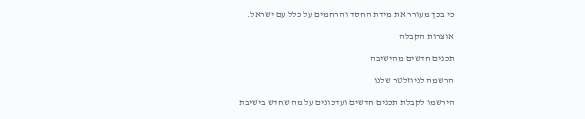כי בכך מעורר את מידת החסד והרחמים על כלל עם ישראל.

אוצרות הקבלה

תכנים חדשים מהישיבה

הרשמה לניוזלטר שלנו

הירשמו לקבלת תכנים חדשים ועדכונים על מה שחדש בישיבת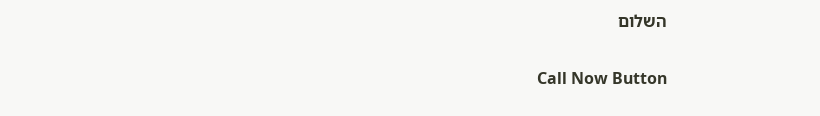השלום

Call Now Button